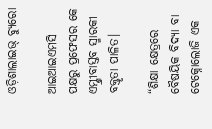ଓଡ଼ିଶାଲାଇଭ୍ ବ୍ୟୁରୋ

ଆଇଆଇଏମସି ପକ୍ଷରୁ ପ୍ରଫେସର କେ ଏମ୍ଶ୍ରୀବାସ୍ତବ ସ୍ମାରକୀ ବକ୍ତୃତା ପାଳିତ।

“ଶିକ୍ଷା କ୍ଷେତ୍ରରେ ବୈଷୟିକ ବିଦ୍ୟା ବା ଟେକ୍ନୋଲୋଜି ଏକ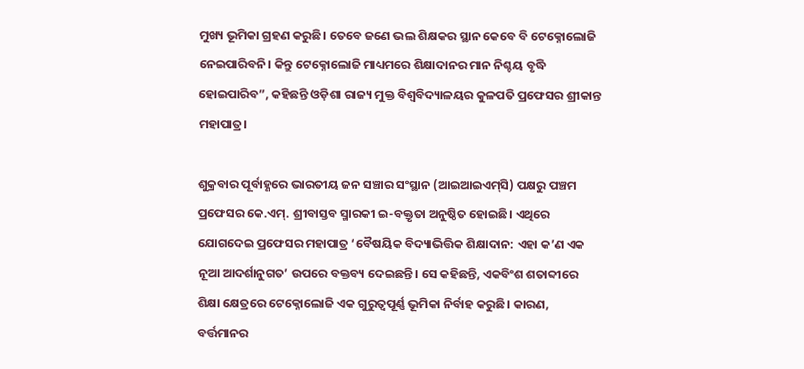ମୁଖ୍ୟ ଭୂମିକା ଗ୍ରହଣ କରୁଛି। ତେବେ ଜଣେ ଭଲ ଶିକ୍ଷକର ସ୍ଥାନ କେବେ ବି ଟେକ୍ନୋଲୋଜି ନେଇପାରିବନି। କିନ୍ତୁ ଟେକ୍ନୋଲୋଜି ମାଧ୍ୟମରେ ଶିକ୍ଷାଦାନର ମାନ ନିଶ୍ଚୟ ବୃଦ୍ଧି ହୋଇପାରିବ”, କହିଛନ୍ତି ଓଡ଼ିଶା ରାଜ୍ୟ ମୁକ୍ତ ବିଶ୍ୱବିଦ୍ୟାଳୟର କୁଳପତି ପ୍ରଫେସର ଶ୍ରୀକାନ୍ତ ମହାପାତ୍ର।

ଶୁକ୍ରବାର ପୂର୍ବାହ୍ଣରେ ଭାରତୀୟ ଜନ ସଞ୍ଚାର ସଂସ୍ଥାନ (ଆଇଆଇଏମ୍‍ସି) ପକ୍ଷରୁ ପଞ୍ଚମ ପ୍ରଫେସର କେ.ଏମ୍‍. ଶ୍ରୀବାସ୍ତବ ସ୍ମାରକୀ ଇ-ବକ୍ତୃତା ଅନୁଷ୍ଠିତ ହୋଇଛି। ଏଥିରେ ଯୋଗଦେଇ ପ୍ରଫେସର ମହାପାତ୍ର ‘ବୈଷୟିକ ବିଦ୍ୟାଭିତ୍ତିକ ଶିକ୍ଷାଦାନ: ଏହା କ’ଣ ଏକ ନୂଆ ଆଦର୍ଶାନୁଗତ’ ଉପରେ ବକ୍ତବ୍ୟ ଦେଇଛନ୍ତି। ସେ କହିଛନ୍ତି, ଏକବିଂଶ ଶତାବ୍ଦୀରେ ଶିକ୍ଷା କ୍ଷେତ୍ରରେ ଟେକ୍ନୋଲୋଜି ଏକ ଗୁରୁତ୍ୱପୂର୍ଣ୍ଣ ଭୂମିକା ନିର୍ବାହ କରୁଛି। କାରଣ, ବର୍ତ୍ତମାନର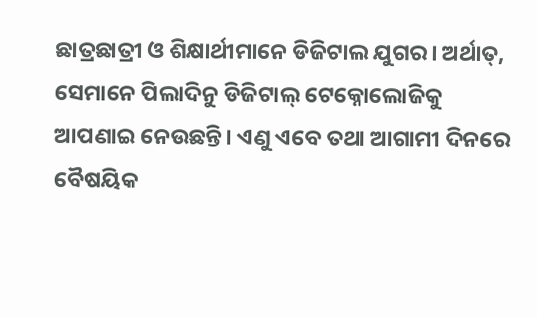ଛାତ୍ରଛାତ୍ରୀ ଓ ଶିକ୍ଷାର୍ଥୀମାନେ ଡିଜିଟାଲ ଯୁଗର। ଅର୍ଥାତ୍‍, ସେମାନେ ପିଲାଦିନୁ ଡିଜିଟାଲ୍‍ ଟେକ୍ନୋଲୋଜିକୁ ଆପଣାଇ ନେଉଛନ୍ତି। ଏଣୁ ଏବେ ତଥା ଆଗାମୀ ଦିନରେ ବୈଷୟିକ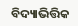ବିଦ୍ୟାଭିତ୍ତିକ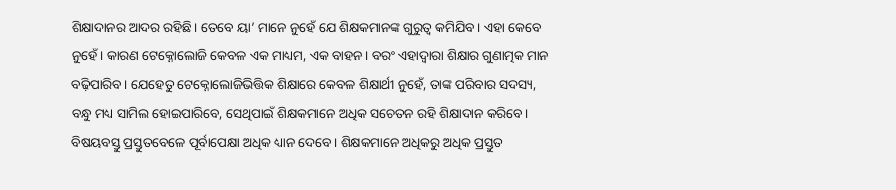ଶିକ୍ଷାଦାନର ଆଦର ରହିଛି। ତେବେ ୟା’ ମାନେ ନୁହେଁ ଯେ ଶିକ୍ଷକମାନଙ୍କ ଗୁରୁତ୍ୱ କମିଯିବ। ଏହା କେବେ ନୁହେଁ। କାରଣ ଟେକ୍ନୋଲୋଜି କେବଳ ଏକ ମାଧ୍ୟମ, ଏକ ବାହନ। ବରଂ ଏହାଦ୍ୱାରା ଶିକ୍ଷାର ଗୁଣାତ୍ମକ ମାନ ବଢ଼ିପାରିବ। ଯେହେତୁ ଟେକ୍ନୋଲୋଜିଭିତ୍ତିକ ଶିକ୍ଷାରେ କେବଳ ଶିକ୍ଷାର୍ଥୀ ନୁହେଁ, ତାଙ୍କ ପରିବାର ସଦସ୍ୟ, ବନ୍ଧୁ ମଧ୍ୟ ସାମିଲ ହୋଇପାରିବେ, ସେଥିପାଇଁ ଶିକ୍ଷକମାନେ ଅଧିକ ସଚେତନ ରହି ଶିକ୍ଷାଦାନ କରିବେ। ବିଷୟବସ୍ତୁ ପ୍ରସ୍ତୁତବେଳେ ପୂର୍ବାପେକ୍ଷା ଅଧିକ ଧ୍ୟାନ ଦେବେ। ଶିକ୍ଷକମାନେ ଅଧିକରୁ ଅଧିକ ପ୍ରସ୍ତୁତ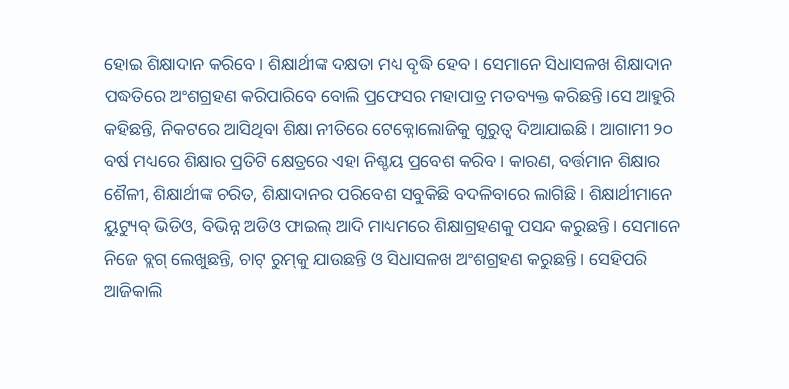ହୋଇ ଶିକ୍ଷାଦାନ କରିବେ। ଶିକ୍ଷାର୍ଥୀଙ୍କ ଦକ୍ଷତା ମଧ୍ୟ ବୃଦ୍ଧି ହେବ। ସେମାନେ ସିଧାସଳଖ ଶିକ୍ଷାଦାନ ପଦ୍ଧତିରେ ଅଂଶଗ୍ରହଣ କରିପାରିବେ ବୋଲି ପ୍ରଫେସର ମହାପାତ୍ର ମତବ୍ୟକ୍ତ କରିଛନ୍ତି।ସେ ଆହୁରି କହିଛନ୍ତି, ନିକଟରେ ଆସିଥିବା ଶିକ୍ଷା ନୀତିରେ ଟେକ୍ନୋଲୋଜିକୁ ଗୁରୁତ୍ୱ ଦିଆଯାଇଛି। ଆଗାମୀ ୨୦ ବର୍ଷ ମଧ୍ୟରେ ଶିକ୍ଷାର ପ୍ରତିଟି କ୍ଷେତ୍ରରେ ଏହା ନିଶ୍ଚୟ ପ୍ରବେଶ କରିବ। କାରଣ, ବର୍ତ୍ତମାନ ଶିକ୍ଷାର ଶୈଳୀ, ଶିକ୍ଷାର୍ଥୀଙ୍କ ଚରିତ, ଶିକ୍ଷାଦାନର ପରିବେଶ ସବୁକିଛି ବଦଳିବାରେ ଲାଗିଛି। ଶିକ୍ଷାର୍ଥୀମାନେ ୟୁଟ୍ୟୁବ୍‍ ଭିଡିଓ, ବିଭିନ୍ନ ଅଡିଓ ଫାଇଲ୍‍ ଆଦି ମାଧ୍ୟମରେ ଶିକ୍ଷାଗ୍ରହଣକୁ ପସନ୍ଦ କରୁଛନ୍ତି। ସେମାନେ ନିଜେ ବ୍ଲଗ୍‍ ଲେଖୁଛନ୍ତି, ଚାଟ୍‍ ରୁମ୍‍କୁ ଯାଉଛନ୍ତି ଓ ସିଧାସଳଖ ଅଂଶଗ୍ରହଣ କରୁଛନ୍ତି। ସେହିପରି ଆଜିକାଲି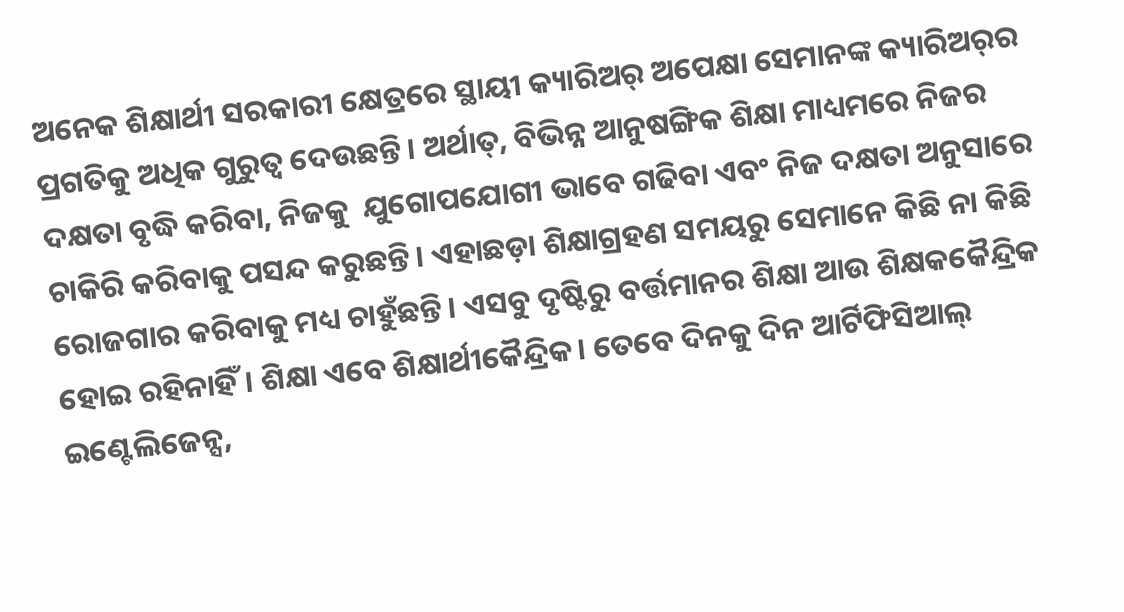ଅନେକ ଶିକ୍ଷାର୍ଥୀ ସରକାରୀ କ୍ଷେତ୍ରରେ ସ୍ଥାୟୀ କ୍ୟାରିଅର୍‍ ଅପେକ୍ଷା ସେମାନଙ୍କ କ୍ୟାରିଅର୍‍ର ପ୍ରଗତିକୁ ଅଧିକ ଗୁରୁତ୍ୱ ଦେଉଛନ୍ତି। ଅର୍ଥାତ୍‍, ବିଭିନ୍ନ ଆନୁଷଙ୍ଗିକ ଶିକ୍ଷା ମାଧ୍ୟମରେ ନିଜର ଦକ୍ଷତା ବୃଦ୍ଧି କରିବା, ନିଜକୁ  ଯୁଗୋପଯୋଗୀ ଭାବେ ଗଢିବା ଏବଂ ନିଜ ଦକ୍ଷତା ଅନୁସାରେ ଚାକିରି କରିବାକୁ ପସନ୍ଦ କରୁଛନ୍ତି। ଏହାଛଡ଼ା ଶିକ୍ଷାଗ୍ରହଣ ସମୟରୁ ସେମାନେ କିଛି ନା କିଛି ରୋଜଗାର କରିବାକୁ ମଧ୍ୟ ଚାହୁଁଛନ୍ତି। ଏସବୁ ଦୃଷ୍ଟିରୁ ବର୍ତ୍ତମାନର ଶିକ୍ଷା ଆଉ ଶିକ୍ଷକକୈନ୍ଦ୍ରିକ ହୋଇ ରହିନାହିଁ। ଶିକ୍ଷା ଏବେ ଶିକ୍ଷାର୍ଥୀକୈନ୍ଦ୍ରିକ। ତେବେ ଦିନକୁ ଦିନ ଆର୍ଟିଫିସିଆଲ୍‍ ଇଣ୍ଟେଲିଜେନ୍ସ,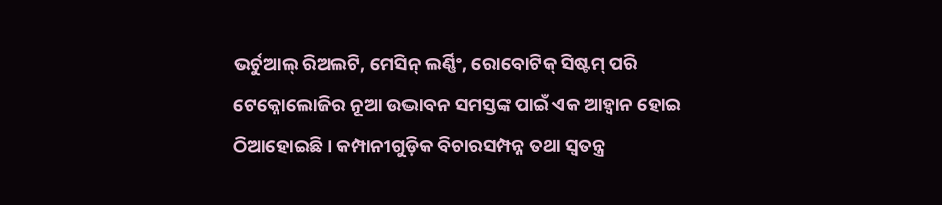ଭର୍ଚୁଆଲ୍‍ ରିଅଲଟି, ମେସିନ୍‍ ଲର୍ଣ୍ଣିଂ, ରୋବୋଟିକ୍‍ ସିଷ୍ଟମ୍‍ ପରି ଟେକ୍ନୋଲୋଜିର ନୂଆ ଉଦ୍ଭାବନ ସମସ୍ତଙ୍କ ପାଇଁ ଏକ ଆହ୍ୱାନ ହୋଇ ଠିଆହୋଇଛି। କମ୍ପାନୀଗୁଡ଼ିକ ବିଚାରସମ୍ପନ୍ନ ତଥା ସ୍ୱତନ୍ତ୍ର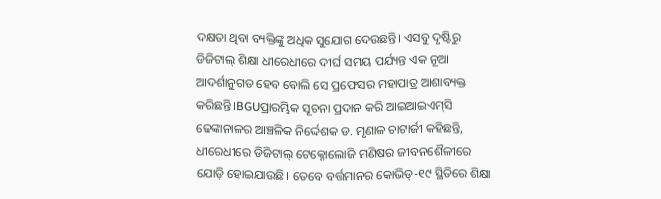ଦକ୍ଷତା ଥିବା ବ୍ୟକ୍ତିଙ୍କୁ ଅଧିକ ସୁଯୋଗ ଦେଉଛନ୍ତି। ଏସବୁ ଦୃଷ୍ଟିରୁ ଡିଜିଟାଲ୍‍ ଶିକ୍ଷା ଧୀରେଧୀରେ ଦୀର୍ଘ ସମୟ ପର୍ଯ୍ୟନ୍ତ ଏକ ନୂଆ ଆଦର୍ଶାନୁଗତ ହେବ ବୋଲି ସେ ପ୍ରଫେସର ମହାପାତ୍ର ଆଶାବ୍ୟକ୍ତ କରିଛନ୍ତି।BGUପ୍ରାରମ୍ଭିକ ସୂଚନା ପ୍ରଦାନ କରି ଆଇଆଇଏମ୍‍ସି ଢେଙ୍କାନାଳର ଆଞ୍ଚଳିକ ନିର୍ଦ୍ଦେଶକ ଡ. ମୃଣାଳ ଚାଟାର୍ଜୀ କହିଛନ୍ତି, ଧୀରେଧୀରେ ଡିଜିଟାଲ୍‍ ଟେକ୍ନୋଲୋଜି ମଣିଷର ଜୀବନଶୈଳୀରେ ଯୋଡ଼ି ହୋଇଯାଉଛି। ତେବେ ବର୍ତ୍ତମାନର କୋଭିଡ୍‍-୧୯ ସ୍ଥିତିରେ ଶିକ୍ଷା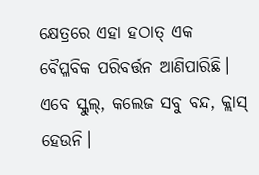କ୍ଷେତ୍ରରେ ଏହା ହଠାତ୍‍ ଏକ ବୈପ୍ଳବିକ ପରିବର୍ତ୍ତନ ଆଣିପାରିଛି। ଏବେ ସ୍କୁଲ୍‍, କଲେଜ ସବୁ ବନ୍ଦ, କ୍ଲାସ୍‍ ହେଉନି।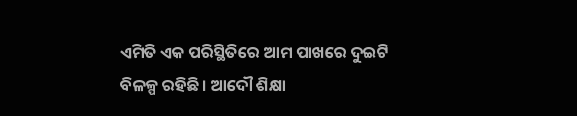ଏମିତି ଏକ ପରିସ୍ଥିତିରେ ଆମ ପାଖରେ ଦୁଇଟି ବିଳଳ୍ପ ରହିଛି। ଆଦୌ ଶିକ୍ଷା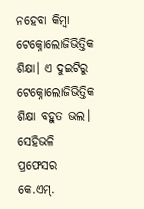ନହେବା କିମ୍ବା ଟେକ୍ନୋଲୋଜିଭିତ୍ତିକ ଶିକ୍ଷା। ଏ ଦୁଇଟିରୁ ଟେକ୍ନୋଲୋଜିଭିତ୍ତିକ ଶିକ୍ଷା ବହୁତ ଭଲ। ସେହିଭଳି ପ୍ରଫେସର କେ.ଏମ୍‍.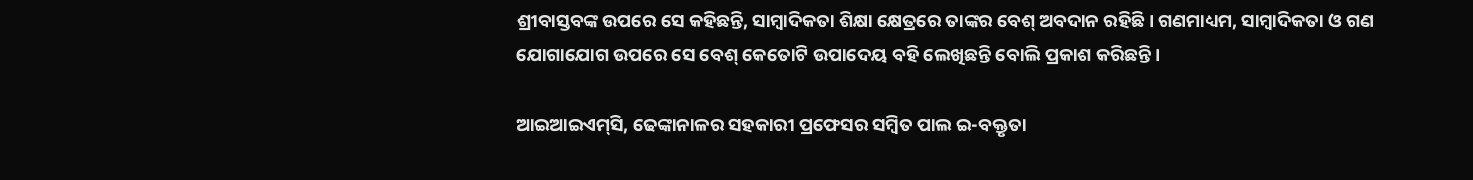ଶ୍ରୀବାସ୍ତବଙ୍କ ଉପରେ ସେ କହିଛନ୍ତି, ସାମ୍ବାଦିକତା ଶିକ୍ଷା କ୍ଷେତ୍ରରେ ତାଙ୍କର ବେଶ୍‍ ଅବଦାନ ରହିଛି। ଗଣମାଧ୍ୟମ, ସାମ୍ବାଦିକତା ଓ ଗଣ ଯୋଗାଯୋଗ ଉପରେ ସେ ବେଶ୍‍ କେତୋଟି ଉପାଦେୟ ବହି ଲେଖିଛନ୍ତି ବୋଲି ପ୍ରକାଶ କରିଛନ୍ତି।

ଆଇଆଇଏମ୍‍ସି, ଢେଙ୍କାନାଳର ସହକାରୀ ପ୍ରଫେସର ସମ୍ବିତ ପାଲ ଇ-ବକ୍ତୃତା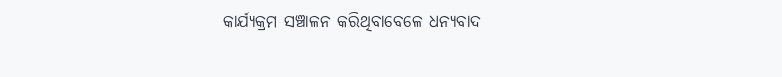କାର୍ଯ୍ୟକ୍ରମ ସଞ୍ଚାଳନ କରିଥିବାବେଳେ ଧନ୍ୟବାଦ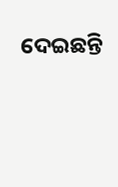ଦେଇଛନ୍ତି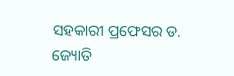ସହକାରୀ ପ୍ରଫେସର ଡ. ଜ୍ୟୋତି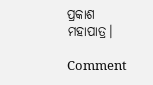ପ୍ରକାଶ ମହାପାତ୍ର।

Comment